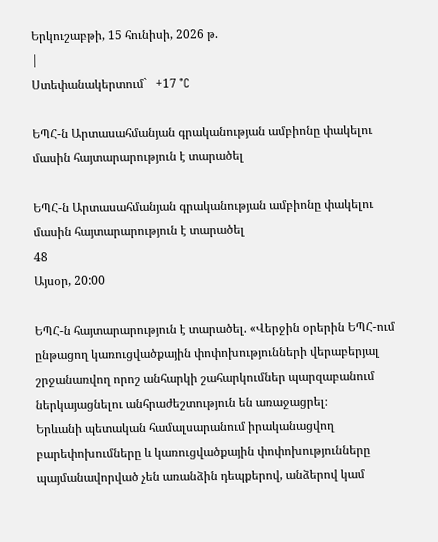Երկուշաբթի, 15 հունիսի, 2026 թ.
|
Ստեփանակերտում`   +17 °C

ԵՊՀ-ն Արտասահմանյան գրականության ամբիոնը փակելու մասին հայտարարություն է տարածել

ԵՊՀ-ն Արտասահմանյան գրականության ամբիոնը փակելու մասին հայտարարություն է տարածել
48
Այսօր, 20:00

ԵՊՀ-ն հայտարարություն է տարածել. «Վերջին օրերին ԵՊՀ-ում ընթացող կառուցվածքային փոփոխությունների վերաբերյալ շրջանառվող որոշ անհարկի շահարկումներ պարզաբանում ներկայացնելու անհրաժեշտություն են առաջացրել։
Երևանի պետական համալսարանում իրականացվող բարեփոխումները և կառուցվածքային փոփոխությունները պայմանավորված չեն առանձին դեպքերով, անձերով կամ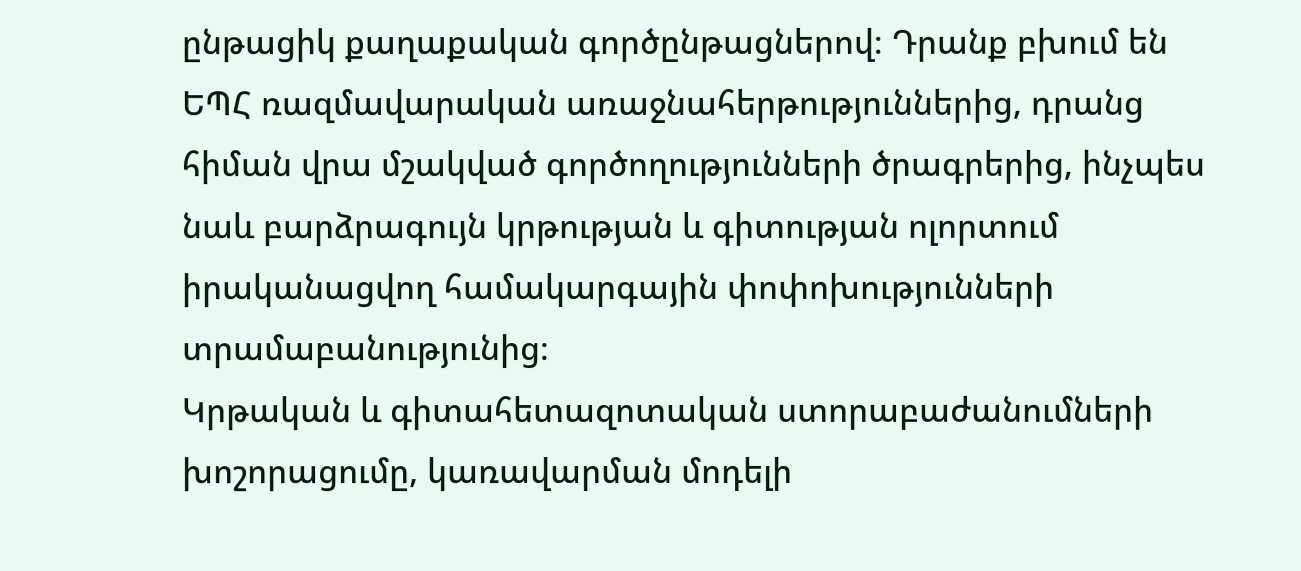ընթացիկ քաղաքական գործընթացներով։ Դրանք բխում են ԵՊՀ ռազմավարական առաջնահերթություններից, դրանց հիման վրա մշակված գործողությունների ծրագրերից, ինչպես նաև բարձրագույն կրթության և գիտության ոլորտում իրականացվող համակարգային փոփոխությունների տրամաբանությունից։
Կրթական և գիտահետազոտական ստորաբաժանումների խոշորացումը, կառավարման մոդելի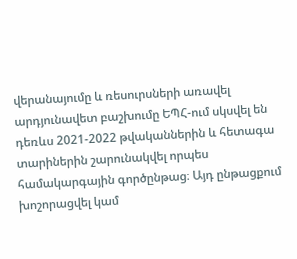վերանայումը և ռեսուրսների առավել արդյունավետ բաշխումը ԵՊՀ-ում սկսվել են դեռևս 2021-2022 թվականներին և հետագա տարիներին շարունակվել որպես համակարգային գործընթաց։ Այդ ընթացքում խոշորացվել կամ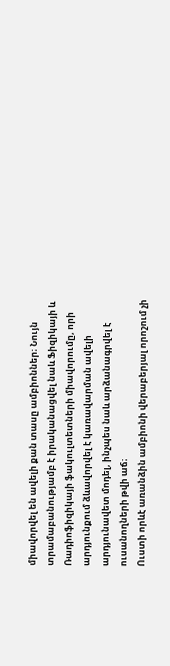միավորվել են ավելի քան տասը ամբիոններ։ Նույն տրամաբանությամբ է իրականացվել նաև Ֆիզիկայի և Ռադիոֆիզիկայի ֆակուլտետների միավորումը, որի արդյունքում ձևավորվել է կառավարման ավելի արդյունավետ մոդել, ինչպես նաև արձանագրվել է ուսանողների թվի աճ։
Ուստի որևէ առանձին ամբիոնի վերաբերյալ որոշում չի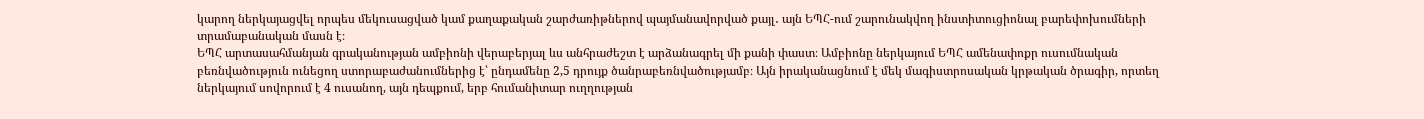կարող ներկայացվել որպես մեկուսացված կամ քաղաքական շարժառիթներով պայմանավորված քայլ․ այն ԵՊՀ-ում շարունակվող ինստիտուցիոնալ բարեփոխումների տրամաբանական մասն է։
ԵՊՀ արտասահմանյան գրականության ամբիոնի վերաբերյալ ևս անհրաժեշտ է արձանագրել մի քանի փաստ։ Ամբիոնը ներկայում ԵՊՀ ամենափոքր ուսումնական բեռնվածություն ունեցող ստորաբաժանումներից է՝ ընդամենը 2,5 դրույք ծանրաբեռնվածությամբ։ Այն իրականացնում է մեկ մագիստրոսական կրթական ծրագիր, որտեղ ներկայում սովորում է 4 ուսանող, այն դեպքում, երբ հումանիտար ուղղության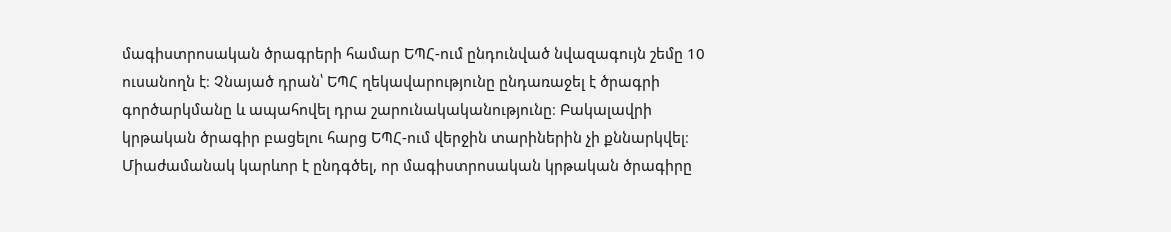մագիստրոսական ծրագրերի համար ԵՊՀ-ում ընդունված նվազագույն շեմը 10 ուսանողն է։ Չնայած դրան՝ ԵՊՀ ղեկավարությունը ընդառաջել է ծրագրի գործարկմանը և ապահովել դրա շարունակականությունը։ Բակալավրի կրթական ծրագիր բացելու հարց ԵՊՀ-ում վերջին տարիներին չի քննարկվել։
Միաժամանակ կարևոր է ընդգծել, որ մագիստրոսական կրթական ծրագիրը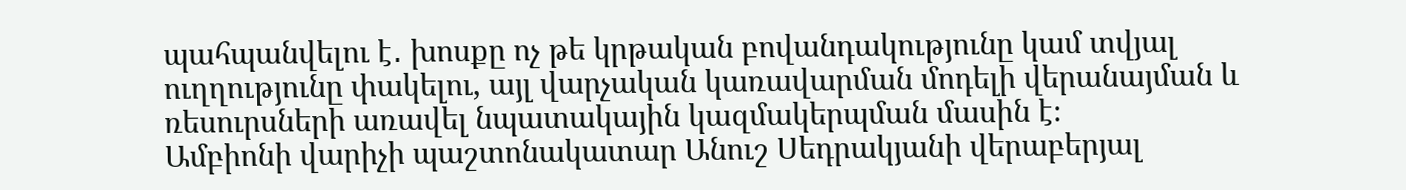պահպանվելու է․ խոսքը ոչ թե կրթական բովանդակությունը կամ տվյալ ուղղությունը փակելու, այլ վարչական կառավարման մոդելի վերանայման և ռեսուրսների առավել նպատակային կազմակերպման մասին է։
Ամբիոնի վարիչի պաշտոնակատար Անուշ Սեդրակյանի վերաբերյալ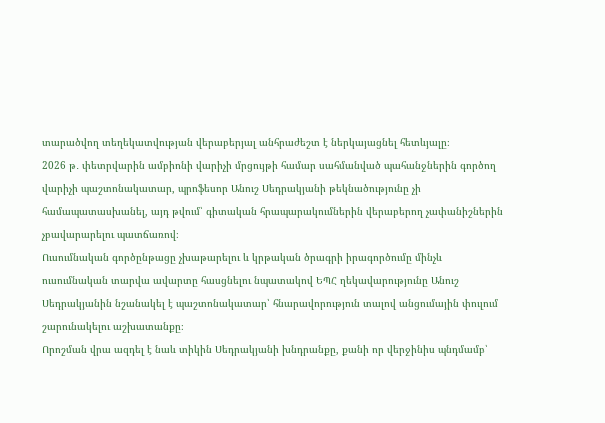տարածվող տեղեկատվության վերաբերյալ անհրաժեշտ է ներկայացնել հետևյալը։
2026 թ․ փետրվարին ամբիոնի վարիչի մրցույթի համար սահմանված պահանջներին գործող վարիչի պաշտոնակատար, պրոֆեսոր Անուշ Սեդրակյանի թեկնածությունը չի համապատասխանել, այդ թվում՝ գիտական հրապարակումներին վերաբերող չափանիշներին չբավարարելու պատճառով։
Ուսումնական գործընթացը չխաթարելու և կրթական ծրագրի իրագործումը մինչև ուսումնական տարվա ավարտը հասցնելու նպատակով ԵՊՀ ղեկավարությունը Անուշ Սեդրակյանին նշանակել է պաշտոնակատար՝ հնարավորություն տալով անցումային փուլում շարունակելու աշխատանքը։
Որոշման վրա ազդել է նաև տիկին Սեդրակյանի խնդրանքը, քանի որ վերջինիս պնդմամբ՝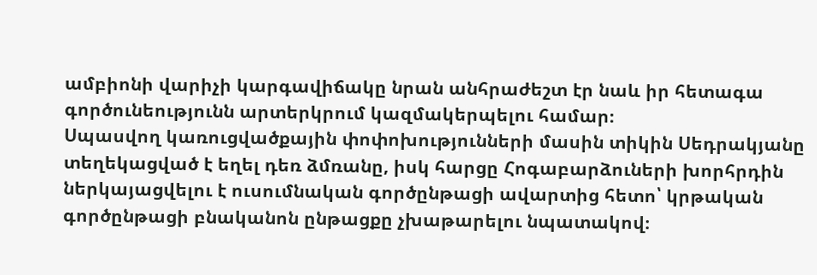ամբիոնի վարիչի կարգավիճակը նրան անհրաժեշտ էր նաև իր հետագա գործունեությունն արտերկրում կազմակերպելու համար։
Սպասվող կառուցվածքային փոփոխությունների մասին տիկին Սեդրակյանը տեղեկացված է եղել դեռ ձմռանը, իսկ հարցը Հոգաբարձուների խորհրդին ներկայացվելու է ուսումնական գործընթացի ավարտից հետո՝ կրթական գործընթացի բնականոն ընթացքը չխաթարելու նպատակով։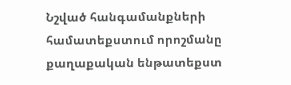Նշված հանգամանքների համատեքստում որոշմանը քաղաքական ենթատեքստ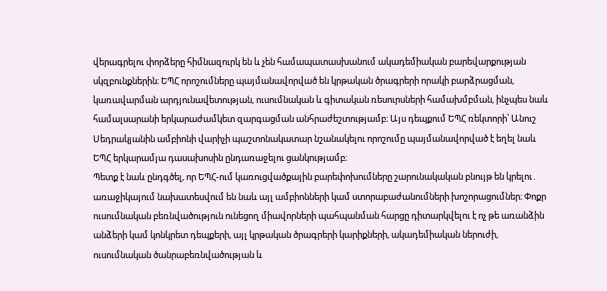վերագրելու փորձերը հիմնազուրկ են և չեն համապատասխանում ակադեմիական բարեվարքության սկզբունքներին։ ԵՊՀ որոշումները պայմանավորված են կրթական ծրագրերի որակի բարձրացման, կառավարման արդյունավետության, ուսումնական և գիտական ռեսուրսների համախմբման, ինչպես նաև համալսարանի երկարաժամկետ զարգացման անհրաժեշտությամբ։ Այս դեպքում ԵՊՀ ռեկտորի՝ Անուշ Սեդրակյանին ամբիոնի վարիչի պաշտոնակատար նշանակելու որոշումը պայմանավորված է եղել նաև ԵՊՀ երկարամյա դասախոսին ընդառաջելու ցանկությամբ։
Պետք է նաև ընդգծել, որ ԵՊՀ-ում կառուցվածքային բարեփոխումները շարունակական բնույթ են կրելու․ առաջիկայում նախատեսվում են նաև այլ ամբիոնների կամ ստորաբաժանումների խոշորացումներ։ Փոքր ուսումնական բեռնվածություն ունեցող միավորների պահպանման հարցը դիտարկվելու է ոչ թե առանձին անձերի կամ կոնկրետ դեպքերի, այլ կրթական ծրագրերի կարիքների, ակադեմիական ներուժի, ուսումնական ծանրաբեռնվածության և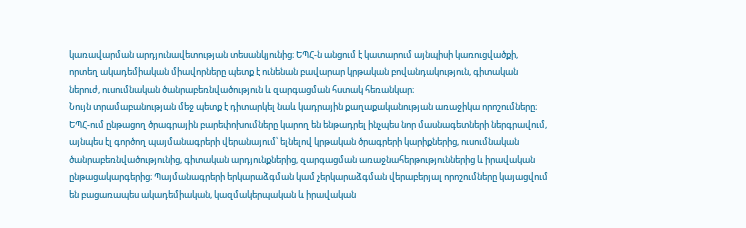կառավարման արդյունավետության տեսանկյունից։ ԵՊՀ-ն անցում է կատարում այնպիսի կառուցվածքի, որտեղ ակադեմիական միավորները պետք է ունենան բավարար կրթական բովանդակություն, գիտական ներուժ, ուսումնական ծանրաբեռնվածություն և զարգացման հստակ հեռանկար։
Նույն տրամաբանության մեջ պետք է դիտարկել նաև կադրային քաղաքականության առաջիկա որոշումները։ ԵՊՀ-ում ընթացող ծրագրային բարեփոխումները կարող են ենթադրել ինչպես նոր մասնագետների ներգրավում, այնպես էլ գործող պայմանագրերի վերանայում՝ ելնելով կրթական ծրագրերի կարիքներից, ուսումնական ծանրաբեռնվածությունից, գիտական արդյունքներից, զարգացման առաջնահերթություններից և իրավական ընթացակարգերից։ Պայմանագրերի երկարաձգման կամ չերկարաձգման վերաբերյալ որոշումները կայացվում են բացառապես ակադեմիական, կազմակերպական և իրավական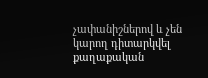չափանիշներով և չեն կարող դիտարկվել քաղաքական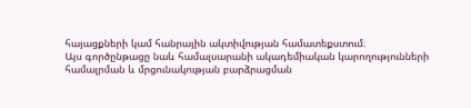հայացքների կամ հանրային ակտիվության համատեքստում։
Այս գործընթացը նաև համալսարանի ակադեմիական կարողությունների համալրման և մրցունակության բարձրացման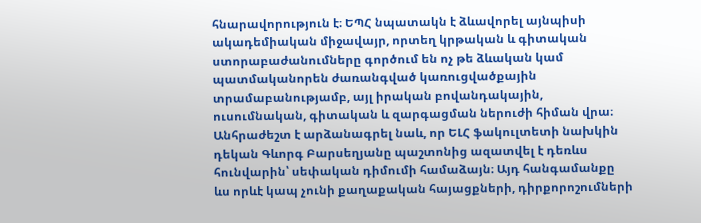հնարավորություն է։ ԵՊՀ նպատակն է ձևավորել այնպիսի ակադեմիական միջավայր, որտեղ կրթական և գիտական ստորաբաժանումները գործում են ոչ թե ձևական կամ պատմականորեն ժառանգված կառուցվածքային տրամաբանությամբ, այլ իրական բովանդակային, ուսումնական, գիտական և զարգացման ներուժի հիման վրա։
Անհրաժեշտ է արձանագրել նաև, որ ԵԼՀ ֆակուլտետի նախկին դեկան Գևորգ Բարսեղյանը պաշտոնից ազատվել է դեռևս հունվարին՝ սեփական դիմումի համաձայն։ Այդ հանգամանքը ևս որևէ կապ չունի քաղաքական հայացքների, դիրքորոշումների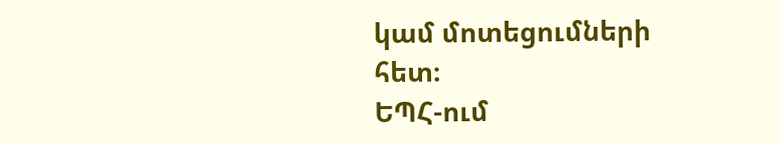կամ մոտեցումների հետ։
ԵՊՀ-ում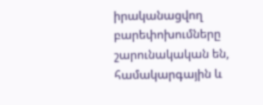իրականացվող բարեփոխումները շարունակական են, համակարգային և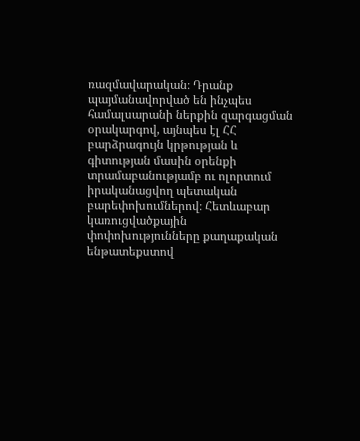ռազմավարական։ Դրանք պայմանավորված են ինչպես համալսարանի ներքին զարգացման օրակարգով, այնպես էլ ՀՀ բարձրագույն կրթության և գիտության մասին օրենքի տրամաբանությամբ ու ոլորտում իրականացվող պետական բարեփոխումներով։ Հետևաբար կառուցվածքային փոփոխությունները քաղաքական ենթատեքստով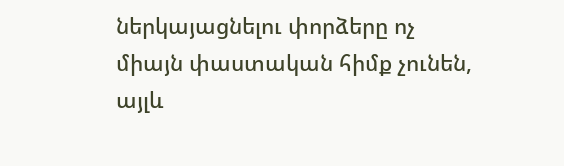ներկայացնելու փորձերը ոչ միայն փաստական հիմք չունեն, այլև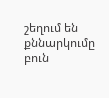շեղում են քննարկումը բուն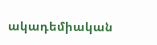ակադեմիական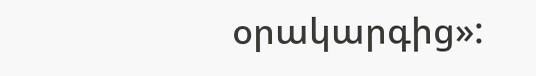օրակարգից»: